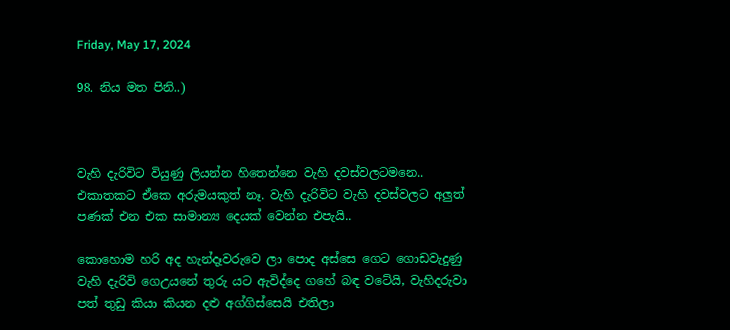Friday, May 17, 2024

98. නිය මත පිනි..)



වැහි දැරිවිට වියුණු ලියන්න හිතෙන්නෙ වැහි දවස්වලටමනෙ.. එකාතකට ඒකෙ අරුමයකුත් නෑ. වැහි දැරිවිට වැහි දවස්වලට අලුත් පණක් එන එක සාමාන්‍ය දෙයක් වෙන්න එපැයි..

කොහොම හරි අද හැන්දෑවරුවෙ ලා පොද අස්සෙ ගෙට ගොඩවැදුණු වැහි දැරිවි ගෙඋයනේ තුරු යට ඇවිද්දෙ ගහේ බඳ වටේයි, වැහිදරුවා පත් තුඩු කියා කියන දළු අග්ගිස්සෙයි එතිලා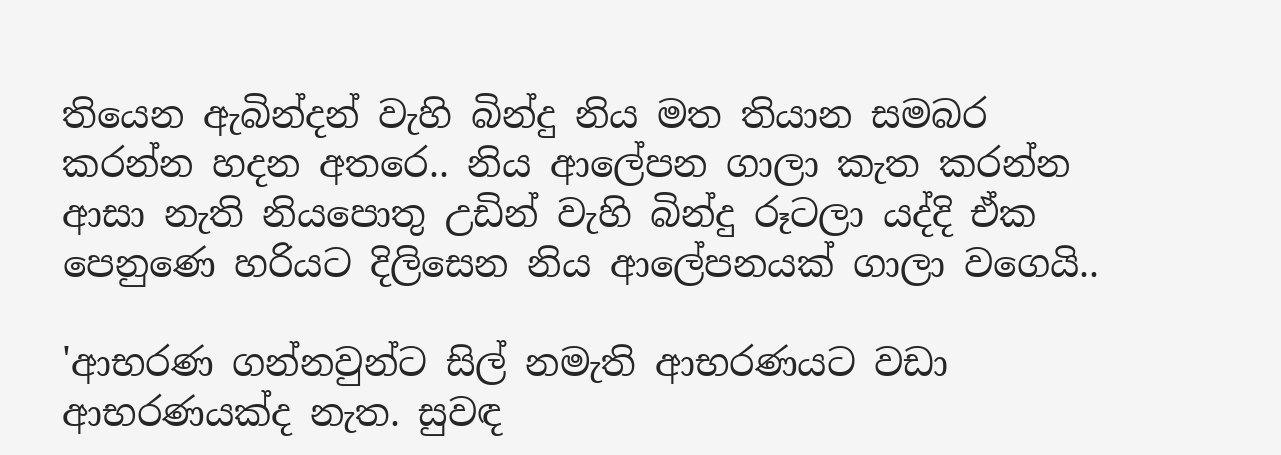තියෙන ඇබින්දන් වැහි බින්දු නිය මත තියාන සමබර කරන්න හදන අතරෙ.. නිය ආලේපන ගාලා කැත කරන්න ආසා නැති නියපොතු උඩින් වැහි බින්දු රූටලා යද්දි ඒක පෙනුණෙ හරියට දිලිසෙන නිය ආලේපනයක් ගාලා වගෙයි..

'ආභරණ ගන්නවුන්ට සිල් නමැති ආභරණයට වඩා ආභරණයක්ද නැත. සුවඳ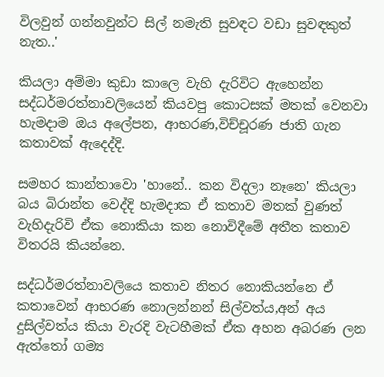විලවුන් ගන්නවුන්ට සිල් නමැති සුවඳට වඩා සුවඳකුත් නැත..'

කියලා අම්මා කුඩා කාලෙ වැහි දැරිවිට ඇහෙන්න සද්ධර්මරත්නාවලියෙන් කියවපු කොටසක් මතක් වෙනවා හැමදාම ඔය අලේපන, ආභරණ,විච්චූරණ ජාති ගැන කතාවක් ඇදෙද්දි.

සමහර කාන්තාවො 'හානේ.. කන විදලා නෑනෙ' කියලා බය බිරාන්ත වෙද්දි හැමදාක ඒ කතාව මතක් වුණත් වැහිදැරිවි ඒක නොකියා කන නොවිදීමේ අතීත කතාව විතරයි කියන්නෙ.

සද්ධර්මරත්නාවලියෙ කතාව නිතර නොකියන්නෙ ඒ කතාවෙන් ආභරණ නොලන්නන් සිල්වත්ය,අන් අය දුසිල්වත්ය කියා වැරදි වැටහීමක් ඒක අහන අබරණ ලන ඇත්තෝ ගම්‍ය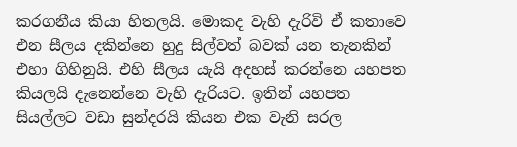කරගනීය කියා හිතලයි. මොකද වැහි දැරිවි ඒ කතාවෙ එන සීලය දකින්නෙ හුදු සිල්වත් බවක් යන තැනකින් එහා ගිහිනුයි. එහි සීලය යැයි අදහස් කරන්නෙ යහපත කියලයි දැනෙන්නෙ වැහි දැරියට. ඉතින් යහපත සියල්ලට වඩා සුන්දරයි කියන එක වැනි සරල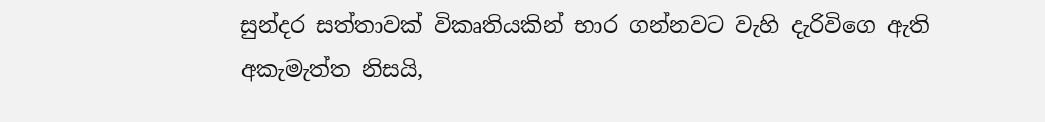සුන්දර සත්තාවක් විකෘතියකින් භාර ගන්නවට වැහි දැරිවිගෙ ඇති අකැමැත්ත නිසයි,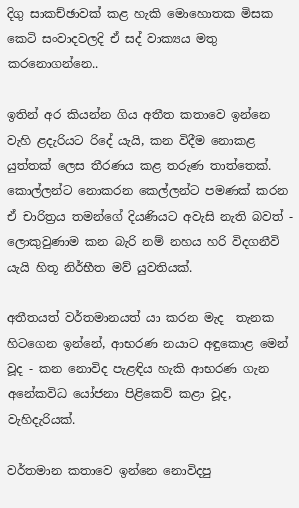දිගු සාකච්ඡාවක් කළ හැකි මොහොතක මිසක කෙටි සංවාදවලදි ඒ සද් වාක්‍යය මතු කරනොගන්නෙ..

ඉතින් අර කියන්න ගිය අතීත කතාවෙ ඉන්නෙ වැහි ළදැරියට රිදේ යැයි, කන විදීම නොකළ යුත්තක් ලෙස තීරණය කළ තරුණ තාත්තෙක්. කොල්ලන්ට නොකරන කෙල්ලන්ට පමණක් කරන ඒ චාරිත්‍රය තමන්ගේ දියණියට අවැසි නැති බවත් - ලොකුවුණාම කන බැරි නම් නහය හරි විදගනීවි යැයි හිතූ නිර්භීත මව් යුවතියක්.

අතීතයත් වර්තමානයත් යා කරන මැද  තැනක හිටගෙන ඉන්නේ, ආභරණ නයාට අඳුකොළ මෙන් වූද - කන නොවිද පැළඳිය හැකි ආභරණ ගැන අනේකවිධ යෝජනා පිළිකෙව් කළා වූද, වැහිදැරියක්.

වර්තමාන කතාවෙ ඉන්නෙ නොවිදපු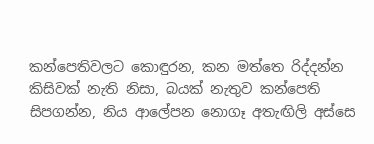කන්පෙතිවලට කොඳුරන, කන මත්තෙ රිද්දන්න කිසිවක් නැති නිසා, බයක් නැතුව කන්පෙති සිපගන්න, නිය ආලේපන නොගෑ අතැඟිලි අස්සෙ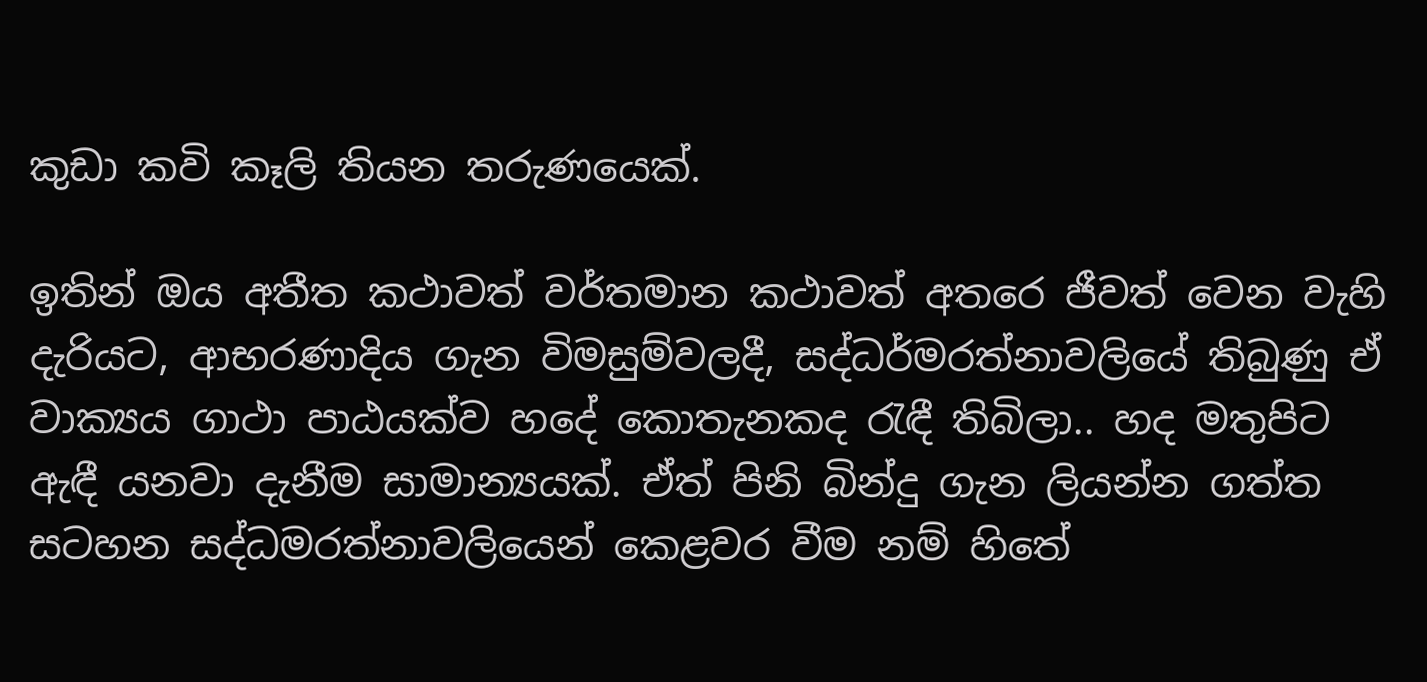කුඩා කවි කෑලි තියන තරුණයෙක්.

ඉතින් ඔය අතීත කථාවත් වර්තමාන කථාවත් අතරෙ ජීවත් වෙන වැහි දැරියට, ආභරණාදිය ගැන විමසුම්වලදී, සද්ධර්මරත්නාවලියේ තිබුණු ඒ  වාක්‍යය ගාථා පාඨයක්ව හදේ කොතැනකද රැඳී තිබිලා.. හද මතුපිට ඇඳී යනවා දැනීම සාමාන්‍යයක්. ඒත් පිනි බින්දු ගැන ලියන්න ගත්ත සටහන සද්ධමරත්නාවලියෙන් කෙළවර වීම නම් හිතේ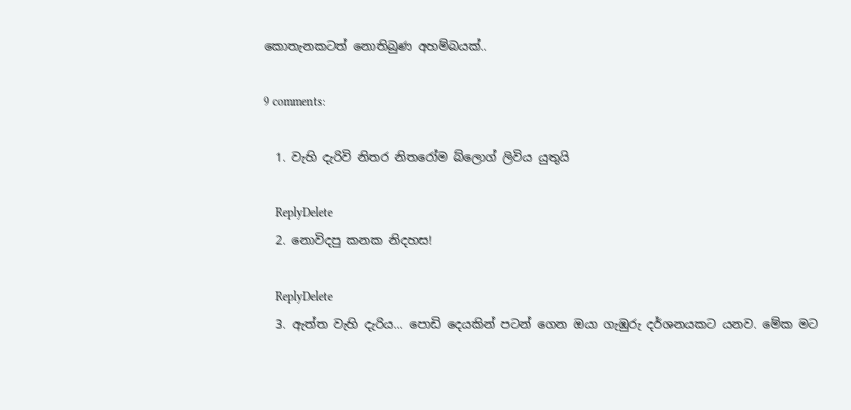කොතැනකටත් නොතිබුණ අහම්බයක්..

9 comments:

  1. වැහි දැරිවි නිතර නිතරෝම බ්ලොග් ලිවිය යුතුයි

    ReplyDelete
  2. නොවිදපු කනක නිදහස!

    ReplyDelete
  3. ඇත්ත වැහි දැරිය... පොඩි දෙයකින් පටන් ගෙන ඔයා ගැඹුරු දර්ශනයකට යනව. මේක මට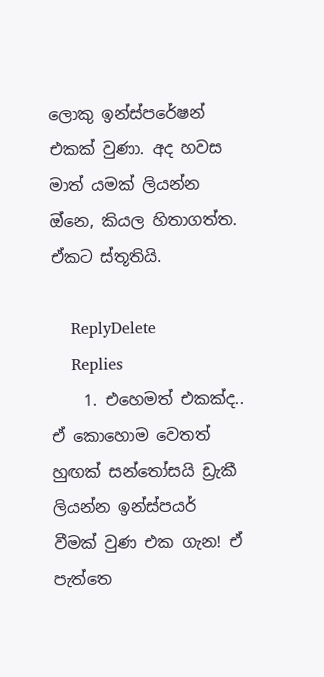ලොකු ඉන්ස්පරේෂන් එකක් වුණා. අද හවස මාත් යමක් ලියන්න ඔ්නෙ, කියල හිතාගත්ත. ඒකට ස්තූතියි.

    ReplyDelete
    Replies
    1. එහෙමත් එකක්ද.. ඒ කොහොම වෙතත් හුඟක් සන්තෝසයි ඩ්‍රැකී ලියන්න ඉන්ස්පයර් වීමක් වුණ එක ගැන! ඒ පැත්‍ත‍ෙ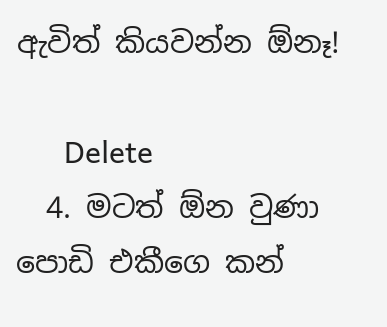ඇවිත් කියවන්න ඕනෑ!

      Delete
  4. මටත් ඕන වුණා පොඩි එකීගෙ කන්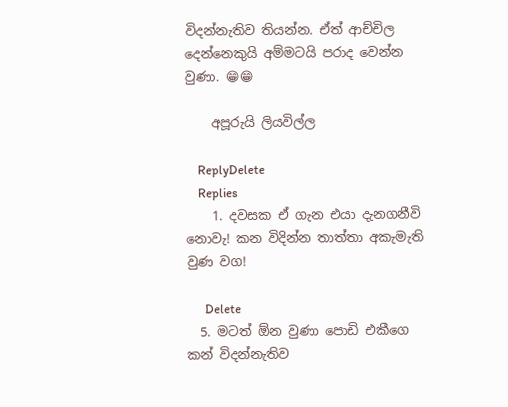විදන්නැතිව තියන්න. ඒත් ආච්චිල දෙන්නෙකුයි අම්මටයි පරාද වෙන්න වුණා. 😁😁

    අපූරුයි ලියවිල්ල

    ReplyDelete
    Replies
    1. දවසක ‍ඒ ගැන එයා දැනගනීවි නොවැ! කන විදින්න තාත්තා අකැමැති වුණ වග!

      Delete
  5. මටත් ඕන වුණා පොඩි එකීගෙ කන් විදන්නැතිව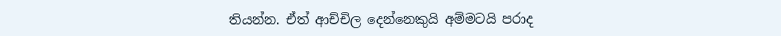තියන්න. ඒත් ආච්චිල දෙන්නෙකුයි අම්මටයි පරාද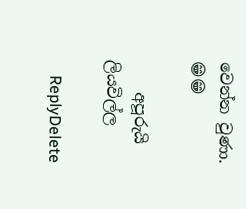වෙන්න වුණා. 😁😁

    අපූරුයි ලියවිල්ල

    ReplyDelete